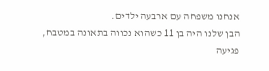אנחנו משפחה עם ארבעה ילדים.
הבן שלנו היה בן 11 כשהוא נכווה בתאונה במטבח, פגיעה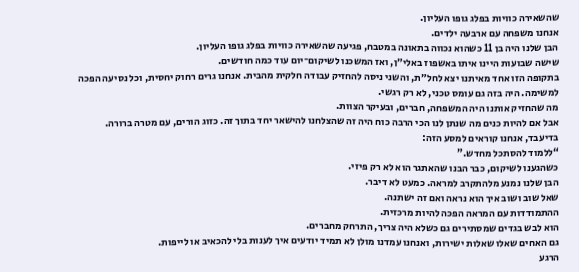שהשאירה כוויות בפלג גופו העליון.
אנחנו משפחה עם ארבעה ילדים.
הבן שלנו היה בן 11 כשהוא נכווה בתאונה במטבח, פגיעה שהשאירה כוויות בפלג גופו העליון.
שישה שבועות היינו איתו באשפוז באלי״ן, ואז המשכנו לשיקום־יום עוד כמה חודשים.
בתקופה הזו אחד מאיתנו יצא לחל״ת, והשני ניסה להחזיק עבודה חלקית מהבית. אנחנו גרים רחוק יחסית, וכל נסיעה הפכה למשימה. היה בזה גם עומס טכני, לא רק רגשי.
מה שהחזיק אותנו היה המשפחה, חברים, ובעיקר הצוות.
אבל אם להיות כנים מה שנתן לנו הכי הרבה כוח היה זה שהצלחנו להישאר יחד בתוך זה. כזוג הורים, עם מטרה ברורה.
בדיעבד, אנחנו קוראים למסע הזה:
“ללמוד להסתכל מחדש.”
כשהגענו לשיקום, כבר הבנו שהאתגר הוא לא רק פיזי.
הבן שלנו נמנע מלהתקרב למראה. כמעט לא דיבר.
שאל שוב ושוב איך הוא נראה ואם זה ישתנה.
ההתמודדות עם המראה הפכה להיות מרכזית.
הוא לבש בגדים שמסתירים גם כשלא היה צריך, התרחק מחברים.
גם האחים שאלו שאלות ישירות, ואנחנו עמדנו מולן לא תמיד יודעים איך לענות בלי להכאיב או לייפות.
הרגע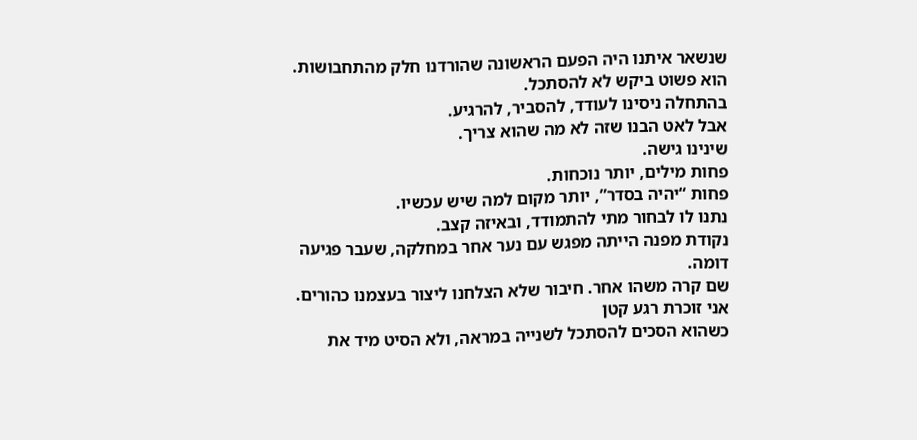שנשאר איתנו היה הפעם הראשונה שהורדנו חלק מהתחבושות.
הוא פשוט ביקש לא להסתכל.
בהתחלה ניסינו לעודד, להסביר, להרגיע.
אבל לאט הבנו שזה לא מה שהוא צריך.
שינינו גישה.
פחות מילים, יותר נוכחות.
פחות “יהיה בסדר”, יותר מקום למה שיש עכשיו.
נתנו לו לבחור מתי להתמודד, ובאיזה קצב.
נקודת מפנה הייתה מפגש עם נער אחר במחלקה, שעבר פגיעה דומה.
שם קרה משהו אחר. חיבור שלא הצלחנו ליצור בעצמנו כהורים.
אני זוכרת רגע קטן
כשהוא הסכים להסתכל לשנייה במראה, ולא הסיט מיד את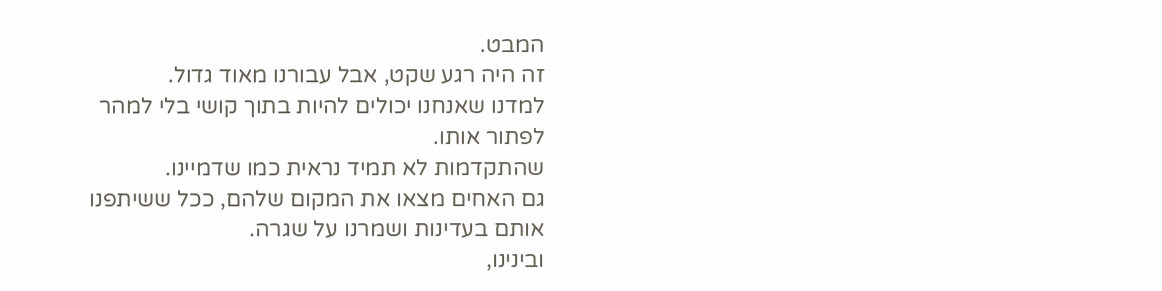המבט.
זה היה רגע שקט, אבל עבורנו מאוד גדול.
למדנו שאנחנו יכולים להיות בתוך קושי בלי למהר לפתור אותו.
שהתקדמות לא תמיד נראית כמו שדמיינו.
גם האחים מצאו את המקום שלהם, ככל ששיתפנו אותם בעדינות ושמרנו על שגרה.
ובינינו,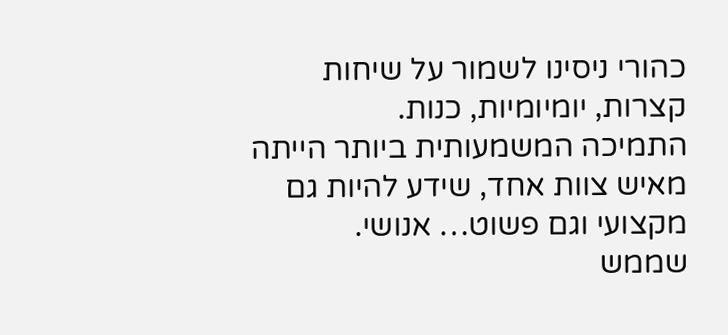כהורי ניסינו לשמור על שיחות קצרות, יומיומיות, כנות.
התמיכה המשמעותית ביותר הייתה מאיש צוות אחד, שידע להיות גם מקצועי וגם פשוט… אנושי.
שממש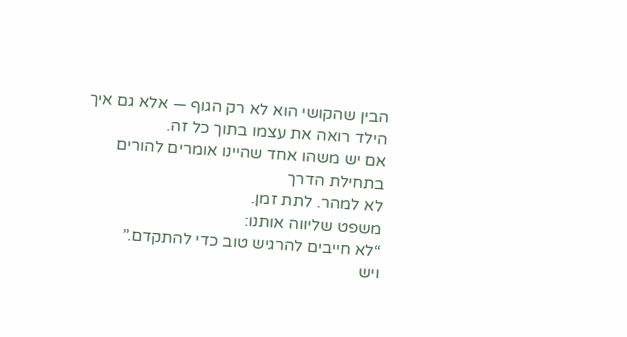הבין שהקושי הוא לא רק הגוף — אלא גם איך הילד רואה את עצמו בתוך כל זה.
אם יש משהו אחד שהיינו אומרים להורים בתחילת הדרך
לא למהר. לתת זמן.
משפט שליווה אותנו:
“לא חייבים להרגיש טוב כדי להתקדם.”
ויש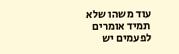עוד משהו שלא תמיד אומרים
לפעמים יש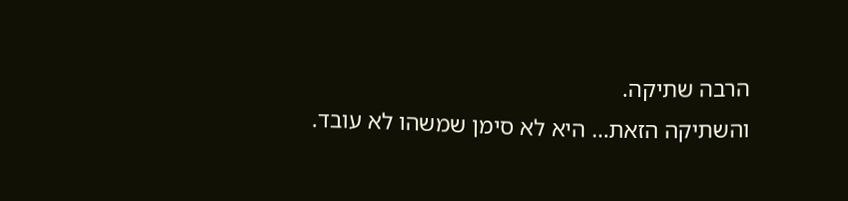הרבה שתיקה.
והשתיקה הזאת… היא לא סימן שמשהו לא עובד.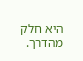היא חלק מהדרך.